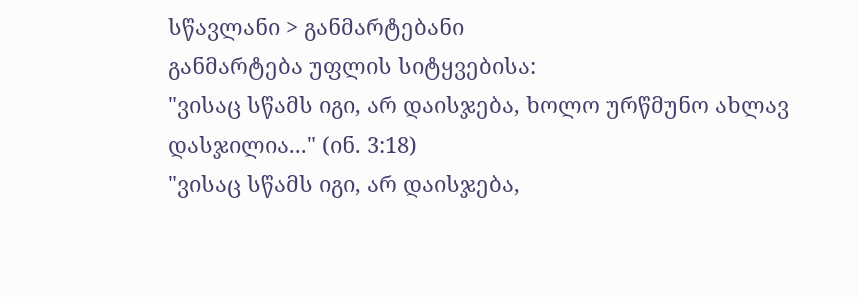სწავლანი > განმარტებანი
განმარტება უფლის სიტყვებისა:
"ვისაც სწამს იგი, არ დაისჯება, ხოლო ურწმუნო ახლავ დასჯილია..." (ინ. 3:18)
"ვისაც სწამს იგი, არ დაისჯება,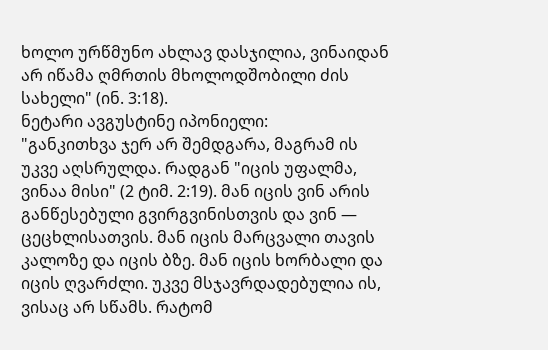ხოლო ურწმუნო ახლავ დასჯილია, ვინაიდან არ იწამა ღმრთის მხოლოდშობილი ძის სახელი" (ინ. 3:18).
ნეტარი ავგუსტინე იპონიელი:
"განკითხვა ჯერ არ შემდგარა, მაგრამ ის უკვე აღსრულდა. რადგან "იცის უფალმა, ვინაა მისი" (2 ტიმ. 2:19). მან იცის ვინ არის განწესებული გვირგვინისთვის და ვინ — ცეცხლისათვის. მან იცის მარცვალი თავის კალოზე და იცის ბზე. მან იცის ხორბალი და იცის ღვარძლი. უკვე მსჯავრდადებულია ის, ვისაც არ სწამს. რატომ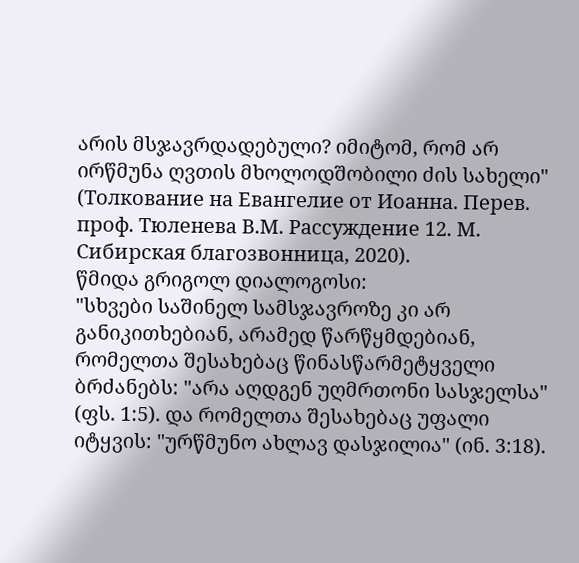არის მსჯავრდადებული? იმიტომ, რომ არ ირწმუნა ღვთის მხოლოდშობილი ძის სახელი" (Толкование на Евангелие от Иоанна. Перев. проф. Тюленева В.М. Рассуждение 12. М. Сибирская благозвонница, 2020).
წმიდა გრიგოლ დიალოგოსი:
"სხვები საშინელ სამსჯავროზე კი არ განიკითხებიან, არამედ წარწყმდებიან, რომელთა შესახებაც წინასწარმეტყველი ბრძანებს: "არა აღდგენ უღმრთონი სასჯელსა" (ფს. 1:5). და რომელთა შესახებაც უფალი იტყვის: "ურწმუნო ახლავ დასჯილია" (ინ. 3:18).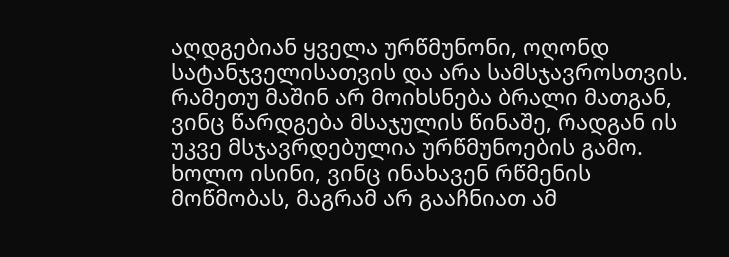აღდგებიან ყველა ურწმუნონი, ოღონდ სატანჯველისათვის და არა სამსჯავროსთვის. რამეთუ მაშინ არ მოიხსნება ბრალი მათგან, ვინც წარდგება მსაჯულის წინაშე, რადგან ის უკვე მსჯავრდებულია ურწმუნოების გამო. ხოლო ისინი, ვინც ინახავენ რწმენის მოწმობას, მაგრამ არ გააჩნიათ ამ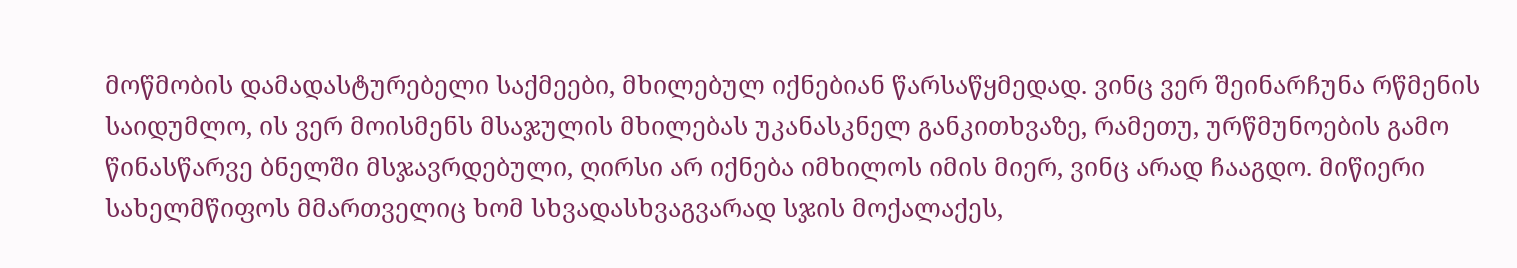მოწმობის დამადასტურებელი საქმეები, მხილებულ იქნებიან წარსაწყმედად. ვინც ვერ შეინარჩუნა რწმენის საიდუმლო, ის ვერ მოისმენს მსაჯულის მხილებას უკანასკნელ განკითხვაზე, რამეთუ, ურწმუნოების გამო წინასწარვე ბნელში მსჯავრდებული, ღირსი არ იქნება იმხილოს იმის მიერ, ვინც არად ჩააგდო. მიწიერი სახელმწიფოს მმართველიც ხომ სხვადასხვაგვარად სჯის მოქალაქეს,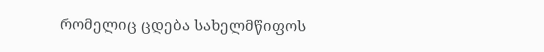რომელიც ცდება სახელმწიფოს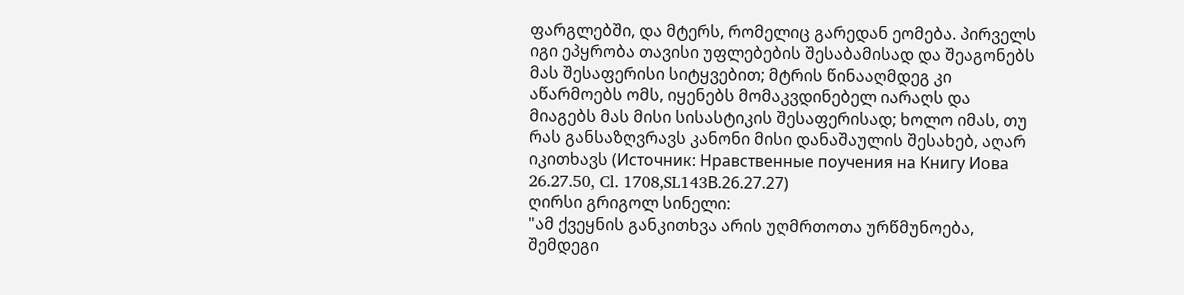ფარგლებში, და მტერს, რომელიც გარედან ეომება. პირველს იგი ეპყრობა თავისი უფლებების შესაბამისად და შეაგონებს მას შესაფერისი სიტყვებით; მტრის წინააღმდეგ კი აწარმოებს ომს, იყენებს მომაკვდინებელ იარაღს და მიაგებს მას მისი სისასტიკის შესაფერისად; ხოლო იმას, თუ რას განსაზღვრავს კანონი მისი დანაშაულის შესახებ, აღარ იკითხავს (Источник: Нравственные поучения на Книгу Иова 26.27.50, Cl. 1708,SL143В.26.27.27)
ღირსი გრიგოლ სინელი:
"ამ ქვეყნის განკითხვა არის უღმრთოთა ურწმუნოება, შემდეგი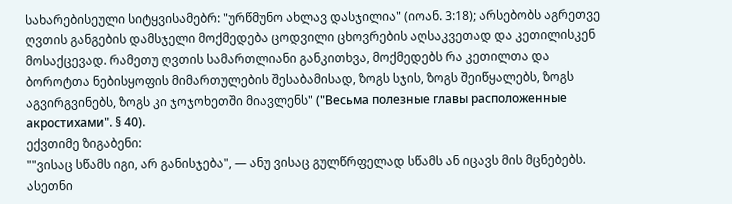სახარებისეული სიტყვისამებრ: "ურწმუნო ახლავ დასჯილია" (იოან. 3:18); არსებობს აგრეთვე ღვთის განგების დამსჯელი მოქმედება ცოდვილი ცხოვრების აღსაკვეთად და კეთილისკენ მოსაქცევად. რამეთუ ღვთის სამართლიანი განკითხვა, მოქმედებს რა კეთილთა და ბოროტთა ნებისყოფის მიმართულების შესაბამისად, ზოგს სჯის, ზოგს შეიწყალებს, ზოგს აგვირგვინებს, ზოგს კი ჯოჯოხეთში მიავლენს" ("Весьма полезные главы расположенные акростихами". § 40).
ექვთიმე ზიგაბენი:
""ვისაც სწამს იგი, არ განისჯება", — ანუ ვისაც გულწრფელად სწამს ან იცავს მის მცნებებს. ასეთნი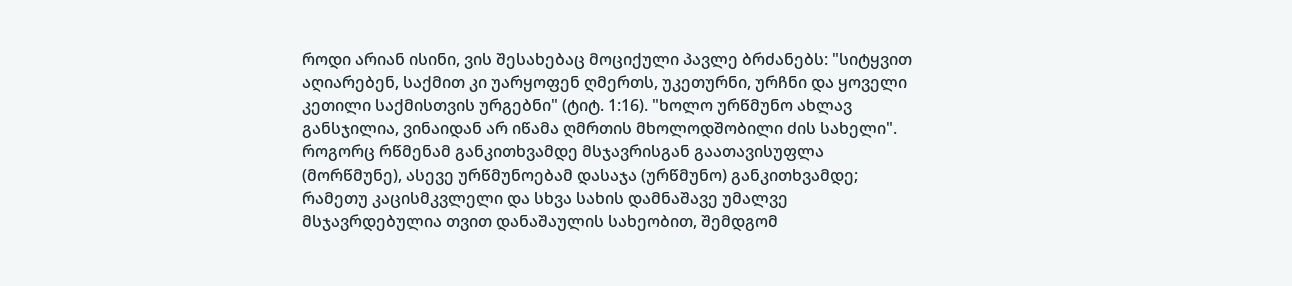როდი არიან ისინი, ვის შესახებაც მოციქული პავლე ბრძანებს: "სიტყვით აღიარებენ, საქმით კი უარყოფენ ღმერთს, უკეთურნი, ურჩნი და ყოველი კეთილი საქმისთვის ურგებნი" (ტიტ. 1:16). "ხოლო ურწმუნო ახლავ განსჯილია, ვინაიდან არ იწამა ღმრთის მხოლოდშობილი ძის სახელი". როგორც რწმენამ განკითხვამდე მსჯავრისგან გაათავისუფლა (მორწმუნე), ასევე ურწმუნოებამ დასაჯა (ურწმუნო) განკითხვამდე; რამეთუ კაცისმკვლელი და სხვა სახის დამნაშავე უმალვე მსჯავრდებულია თვით დანაშაულის სახეობით, შემდგომ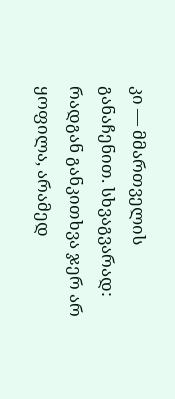კი — მმართველის განაჩენით. სხვაგვარად: რადგან განკითხვა ჯერ არ ყოფილა, არამედ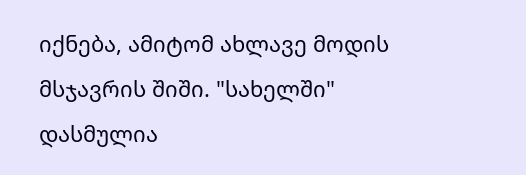იქნება, ამიტომ ახლავე მოდის მსჯავრის შიში. "სახელში" დასმულია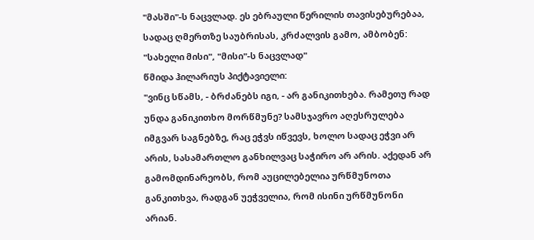"მასში"-ს ნაცვლად. ეს ებრაული წერილის თავისებურებაა, სადაც ღმერთზე საუბრისას, კრძალვის გამო, ამბობენ: "სახელი მისი", "მისი"-ს ნაცვლად"
წმიდა ჰილარიუს პიქტავიელი:
"ვინც სწამს, - ბრძანებს იგი, - არ განიკითხება. რამეთუ რად უნდა განიკითხო მორწმუნე? სამსჯავრო აღესრულება იმგვარ საგნებზე, რაც ეჭვს იწვევს, ხოლო სადაც ეჭვი არ არის, სასამართლო განხილვაც საჭირო არ არის. აქედან არ გამომდინარეობს, რომ აუცილებელია ურწმუნოთა განკითხვა, რადგან უეჭველია, რომ ისინი ურწმუნონი არიან.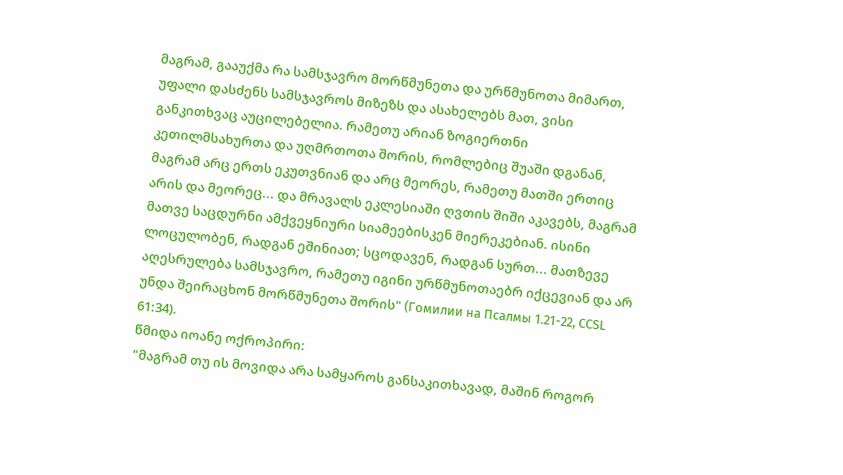მაგრამ, გააუქმა რა სამსჯავრო მორწმუნეთა და ურწმუნოთა მიმართ, უფალი დასძენს სამსჯავროს მიზეზს და ასახელებს მათ, ვისი განკითხვაც აუცილებელია. რამეთუ არიან ზოგიერთნი კეთილმსახურთა და უღმრთოთა შორის, რომლებიც შუაში დგანან, მაგრამ არც ერთს ეკუთვნიან და არც მეორეს, რამეთუ მათში ერთიც არის და მეორეც... და მრავალს ეკლესიაში ღვთის შიში აკავებს, მაგრამ მათვე საცდურნი ამქვეყნიური სიამეებისკენ მიერეკებიან. ისინი ლოცულობენ, რადგან ეშინიათ; სცოდავენ, რადგან სურთ... მათზევე აღესრულება სამსჯავრო, რამეთუ იგინი ურწმუნოთაებრ იქცევიან და არ უნდა შეირაცხონ მორწმუნეთა შორის" (Гомилии на Псалмы 1.21-22, ССSL 61:34).
წმიდა იოანე ოქროპირი:
"მაგრამ თუ ის მოვიდა არა სამყაროს განსაკითხავად, მაშინ როგორ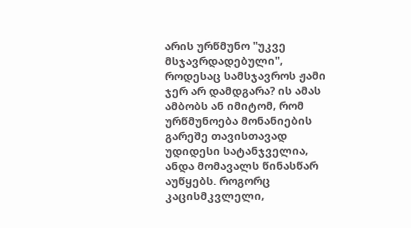არის ურწმუნო "უკვე მსჯავრდადებული", როდესაც სამსჯავროს ჟამი ჯერ არ დამდგარა? ის ამას ამბობს ან იმიტომ, რომ ურწმუნოება მონანიების გარეშე თავისთავად უდიდესი სატანჯველია, ანდა მომავალს წინასწარ აუწყებს. როგორც კაცისმკვლელი,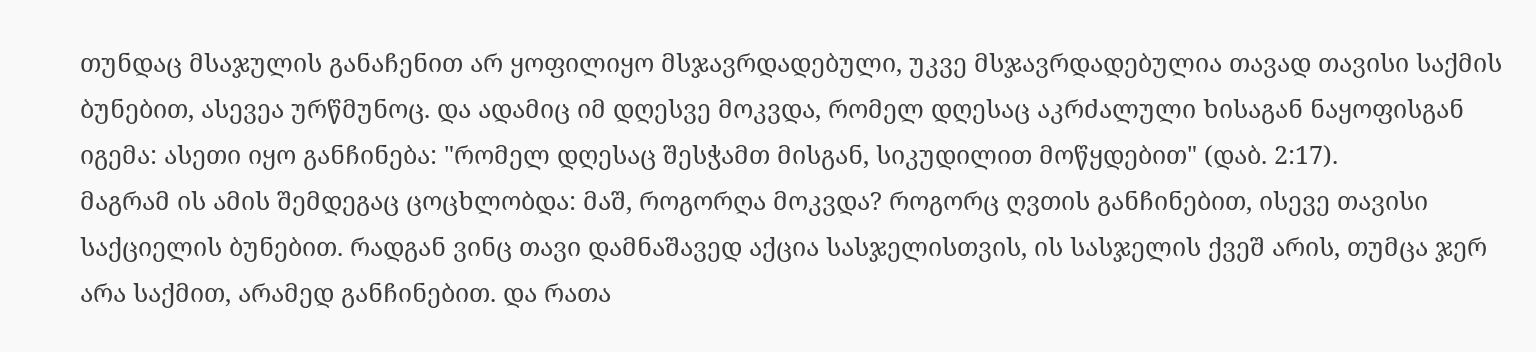თუნდაც მსაჯულის განაჩენით არ ყოფილიყო მსჯავრდადებული, უკვე მსჯავრდადებულია თავად თავისი საქმის ბუნებით, ასევეა ურწმუნოც. და ადამიც იმ დღესვე მოკვდა, რომელ დღესაც აკრძალული ხისაგან ნაყოფისგან იგემა: ასეთი იყო განჩინება: "რომელ დღესაც შესჭამთ მისგან, სიკუდილით მოწყდებით" (დაბ. 2:17).
მაგრამ ის ამის შემდეგაც ცოცხლობდა: მაშ, როგორღა მოკვდა? როგორც ღვთის განჩინებით, ისევე თავისი საქციელის ბუნებით. რადგან ვინც თავი დამნაშავედ აქცია სასჯელისთვის, ის სასჯელის ქვეშ არის, თუმცა ჯერ არა საქმით, არამედ განჩინებით. და რათა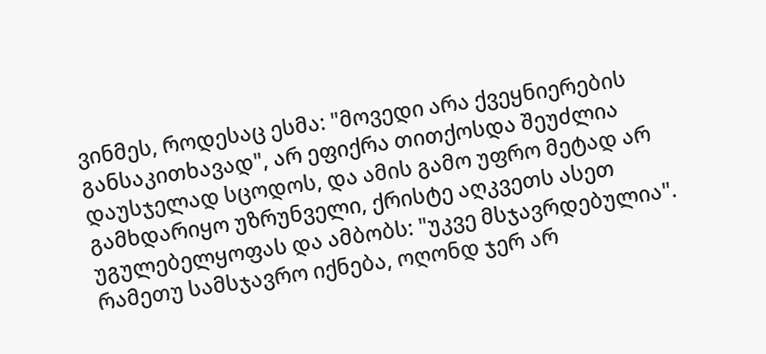ვინმეს, როდესაც ესმა: "მოვედი არა ქვეყნიერების განსაკითხავად", არ ეფიქრა თითქოსდა შეუძლია დაუსჯელად სცოდოს, და ამის გამო უფრო მეტად არ გამხდარიყო უზრუნველი, ქრისტე აღკვეთს ასეთ უგულებელყოფას და ამბობს: "უკვე მსჯავრდებულია". რამეთუ სამსჯავრო იქნება, ოღონდ ჯერ არ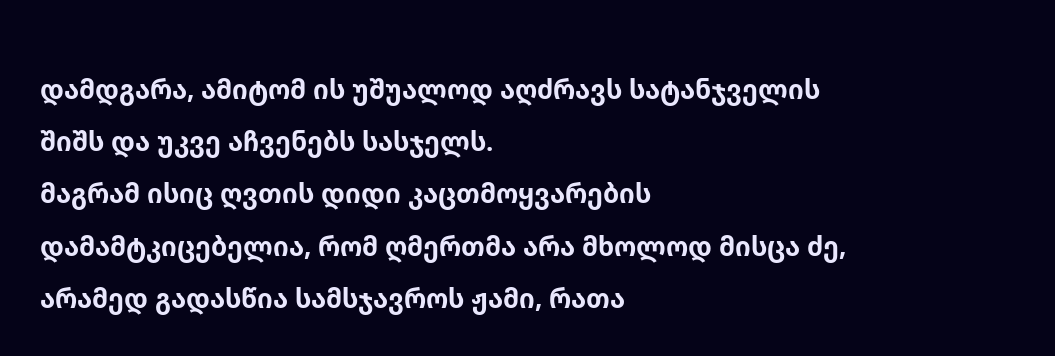დამდგარა, ამიტომ ის უშუალოდ აღძრავს სატანჯველის შიშს და უკვე აჩვენებს სასჯელს.
მაგრამ ისიც ღვთის დიდი კაცთმოყვარების დამამტკიცებელია, რომ ღმერთმა არა მხოლოდ მისცა ძე, არამედ გადასწია სამსჯავროს ჟამი, რათა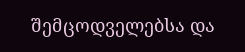შემცოდველებსა და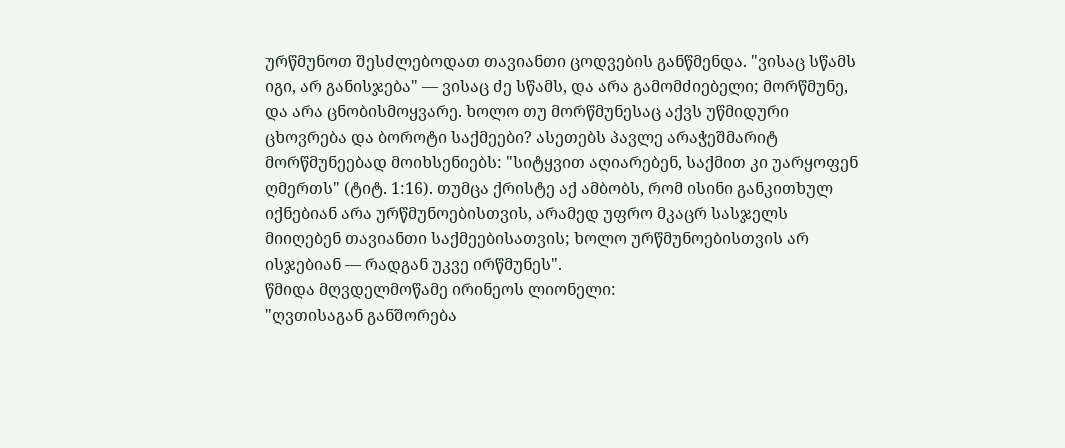ურწმუნოთ შესძლებოდათ თავიანთი ცოდვების განწმენდა. "ვისაც სწამს იგი, არ განისჯება" — ვისაც ძე სწამს, და არა გამომძიებელი; მორწმუნე, და არა ცნობისმოყვარე. ხოლო თუ მორწმუნესაც აქვს უწმიდური ცხოვრება და ბოროტი საქმეები? ასეთებს პავლე არაჭეშმარიტ მორწმუნეებად მოიხსენიებს: "სიტყვით აღიარებენ, საქმით კი უარყოფენ ღმერთს" (ტიტ. 1:16). თუმცა ქრისტე აქ ამბობს, რომ ისინი განკითხულ იქნებიან არა ურწმუნოებისთვის, არამედ უფრო მკაცრ სასჯელს მიიღებენ თავიანთი საქმეებისათვის; ხოლო ურწმუნოებისთვის არ ისჯებიან — რადგან უკვე ირწმუნეს".
წმიდა მღვდელმოწამე ირინეოს ლიონელი:
"ღვთისაგან განშორება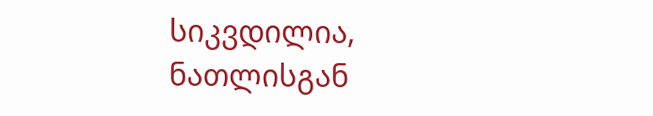სიკვდილია, ნათლისგან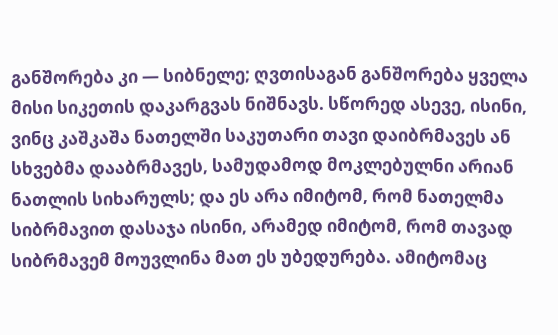განშორება კი — სიბნელე; ღვთისაგან განშორება ყველა მისი სიკეთის დაკარგვას ნიშნავს. სწორედ ასევე, ისინი, ვინც კაშკაშა ნათელში საკუთარი თავი დაიბრმავეს ან სხვებმა დააბრმავეს, სამუდამოდ მოკლებულნი არიან ნათლის სიხარულს; და ეს არა იმიტომ, რომ ნათელმა სიბრმავით დასაჯა ისინი, არამედ იმიტომ, რომ თავად სიბრმავემ მოუვლინა მათ ეს უბედურება. ამიტომაც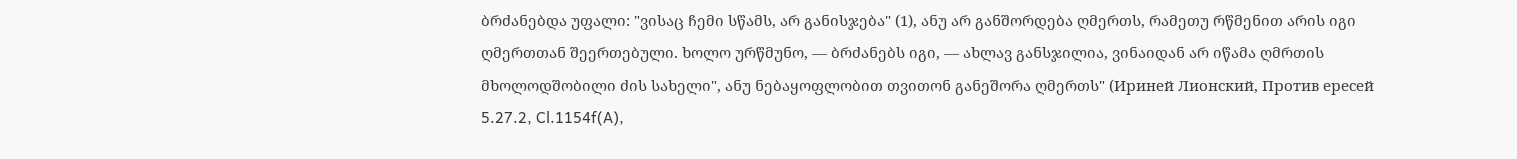ბრძანებდა უფალი: "ვისაც ჩემი სწამს, არ განისჯება" (1), ანუ არ განშორდება ღმერთს, რამეთუ რწმენით არის იგი ღმერთთან შეერთებული. ხოლო ურწმუნო, — ბრძანებს იგი, — ახლავ განსჯილია, ვინაიდან არ იწამა ღმრთის მხოლოდშობილი ძის სახელი", ანუ ნებაყოფლობით თვითონ განეშორა ღმერთს" (Ириней Лионский, Против ересей 5.27.2, Cl.1154f(A),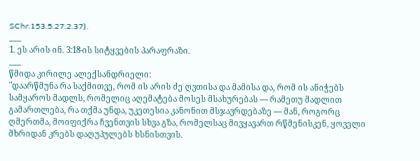SChr.153.5.27.2.37).
___
1. ეს არის ინ. 3:18-ის სიტყვების პარაფრაზი.
___
წმიდა კირილე ალექსანდრიელი:
"დაარწმუნა რა საქმითვე, რომ ის არის ძე ღვთისა და მამისა და, რომ ის ანიჭებს სამყაროს მადლს, რომელიც აღემატება მოსეს მსახურებას — რამეთუ მადლით გამართლება, რა თქმა უნდა, უკეთესია კანონით მსჯავრდებაზე — მან, როგორც ღმერთმა, მოიფიქრა ჩვენთვის სხვა გზა, რომელსაც მივყავართ რწმენისკენ, ყოველი მხრიდან კრებს დაღუპულებს ხსნისთვის.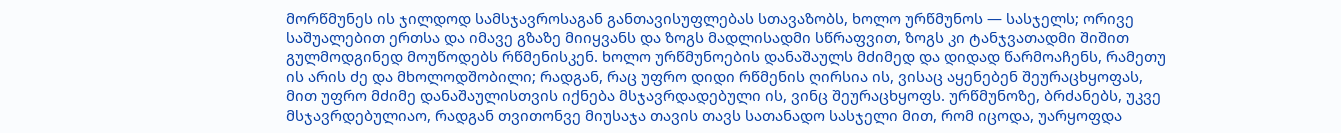მორწმუნეს ის ჯილდოდ სამსჯავროსაგან განთავისუფლებას სთავაზობს, ხოლო ურწმუნოს — სასჯელს; ორივე საშუალებით ერთსა და იმავე გზაზე მიიყვანს და ზოგს მადლისადმი სწრაფვით, ზოგს კი ტანჯვათადმი შიშით გულმოდგინედ მოუწოდებს რწმენისკენ. ხოლო ურწმუნოების დანაშაულს მძიმედ და დიდად წარმოაჩენს, რამეთუ ის არის ძე და მხოლოდშობილი; რადგან, რაც უფრო დიდი რწმენის ღირსია ის, ვისაც აყენებენ შეურაცხყოფას, მით უფრო მძიმე დანაშაულისთვის იქნება მსჯავრდადებული ის, ვინც შეურაცხყოფს. ურწმუნოზე, ბრძანებს, უკვე მსჯავრდებულიაო, რადგან თვითონვე მიუსაჯა თავის თავს სათანადო სასჯელი მით, რომ იცოდა, უარყოფდა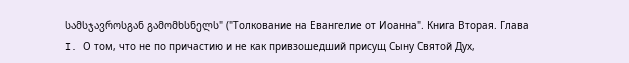სამსჯავროსგან გამომხსნელს" ("Толкование на Евангелие от Иоанна". Книга Вторая. Глава I. О том, что не по причастию и не как привзошедший присущ Сыну Святой Дух,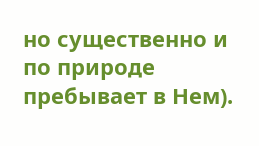но существенно и по природе пребывает в Нем).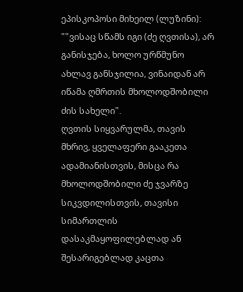ეპისკოპოსი მიხეილ (ლუზინი):
""ვისაც სწამს იგი (ძე ღვთისა), არ განისჯება, ხოლო ურწმუნო ახლავ განსჯილია, ვინაიდან არ იწამა ღმრთის მხოლოდშობილი ძის სახელი".
ღვთის სიყვარულმა, თავის მხრივ, ყველაფერი გააკეთა ადამიანისთვის, მისცა რა მხოლოდშობილი ძე ჯვარზე სიკვდილისთვის, თავისი სიმართლის დასაკმაყოფილებლად ან შესარიგებლად კაცთა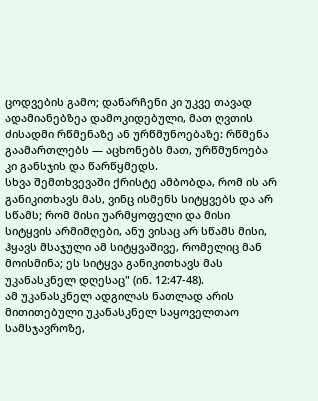ცოდვების გამო; დანარჩენი კი უკვე თავად ადამიანებზეა დამოკიდებული, მათ ღვთის ძისადმი რწმენაზე ან ურწმუნოებაზე: რწმენა გაამართლებს — აცხონებს მათ, ურწმუნოება კი განსჯის და წარწყმედს.
სხვა შემთხვევაში ქრისტე ამბობდა, რომ ის არ განიკითხავს მას, ვინც ისმენს სიტყვებს და არ სწამს; რომ მისი უარმყოფელი და მისი სიტყვის არმიმღები, ანუ ვისაც არ სწამს მისი, ჰყავს მსაჯული ამ სიტყვაშივე, რომელიც მან მოისმინა; ეს სიტყვა განიკითხავს მას უკანასკნელ დღესაც" (ინ. 12:47-48).
ამ უკანასკნელ ადგილას ნათლად არის მითითებული უკანასკნელ საყოველთაო სამსჯავროზე,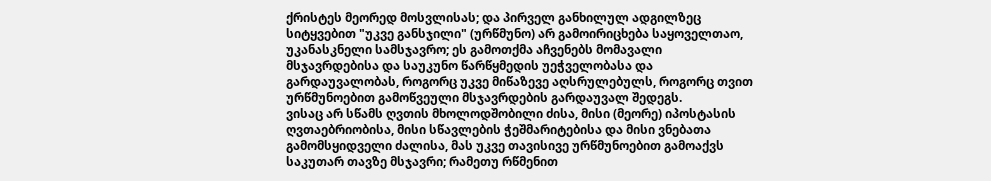ქრისტეს მეორედ მოსვლისას; და პირველ განხილულ ადგილზეც სიტყვებით "უკვე განსჯილი" (ურწმუნო) არ გამოირიცხება საყოველთაო, უკანასკნელი სამსჯავრო; ეს გამოთქმა აჩვენებს მომავალი მსჯავრდებისა და საუკუნო წარწყმედის უეჭველობასა და გარდაუვალობას, როგორც უკვე მიწაზევე აღსრულებულს, როგორც თვით ურწმუნოებით გამოწვეული მსჯავრდების გარდაუვალ შედეგს.
ვისაც არ სწამს ღვთის მხოლოდშობილი ძისა, მისი (მეორე) იპოსტასის ღვთაებრიობისა, მისი სწავლების ჭეშმარიტებისა და მისი ვნებათა გამომსყიდველი ძალისა, მას უკვე თავისივე ურწმუნოებით გამოაქვს საკუთარ თავზე მსჯავრი; რამეთუ რწმენით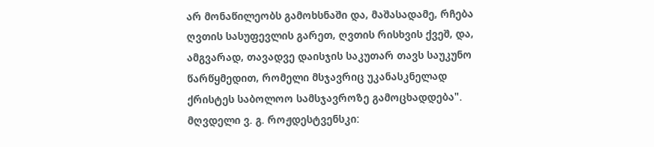არ მონაწილეობს გამოხსნაში და, მაშასადამე, რჩება ღვთის სასუფევლის გარეთ, ღვთის რისხვის ქვეშ, და, ამგვარად, თავადვე დაისჯის საკუთარ თავს საუკუნო წარწყმედით, რომელი მსჯავრიც უკანასკნელად ქრისტეს საბოლოო სამსჯავროზე გამოცხადდება".
მღვდელი ვ. გ. როჟდესტვენსკი: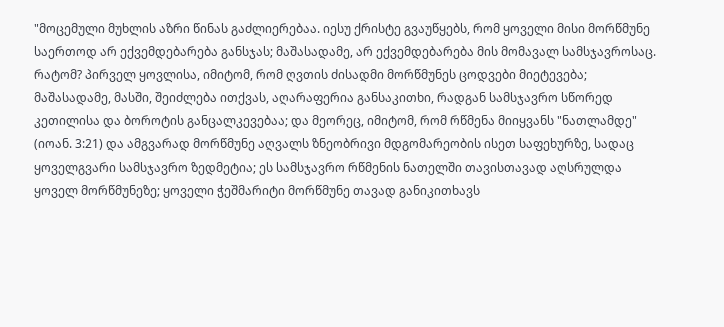"მოცემული მუხლის აზრი წინას გაძლიერებაა. იესუ ქრისტე გვაუწყებს, რომ ყოველი მისი მორწმუნე საერთოდ არ ექვემდებარება განსჯას; მაშასადამე, არ ექვემდებარება მის მომავალ სამსჯავროსაც. რატომ? პირველ ყოვლისა, იმიტომ, რომ ღვთის ძისადმი მორწმუნეს ცოდვები მიეტევება; მაშასადამე, მასში, შეიძლება ითქვას, აღარაფერია განსაკითხი, რადგან სამსჯავრო სწორედ კეთილისა და ბოროტის განცალკევებაა; და მეორეც, იმიტომ, რომ რწმენა მიიყვანს "ნათლამდე" (იოან. 3:21) და ამგვარად მორწმუნე აღვალს ზნეობრივი მდგომარეობის ისეთ საფეხურზე, სადაც ყოველგვარი სამსჯავრო ზედმეტია; ეს სამსჯავრო რწმენის ნათელში თავისთავად აღსრულდა ყოველ მორწმუნეზე; ყოველი ჭეშმარიტი მორწმუნე თავად განიკითხავს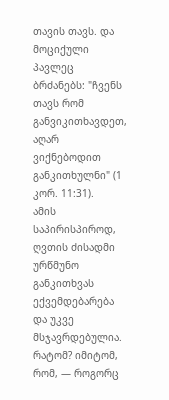თავის თავს. და მოციქული პავლეც ბრძანებს: "ჩვენს თავს რომ განვიკითხავდეთ, აღარ ვიქნებოდით განკითხულნი" (1 კორ. 11:31).
ამის საპირისპიროდ, ღვთის ძისადმი ურწმუნო განკითხვას ექვემდებარება და უკვე მსჯავრდებულია. რატომ? იმიტომ, რომ, — როგორც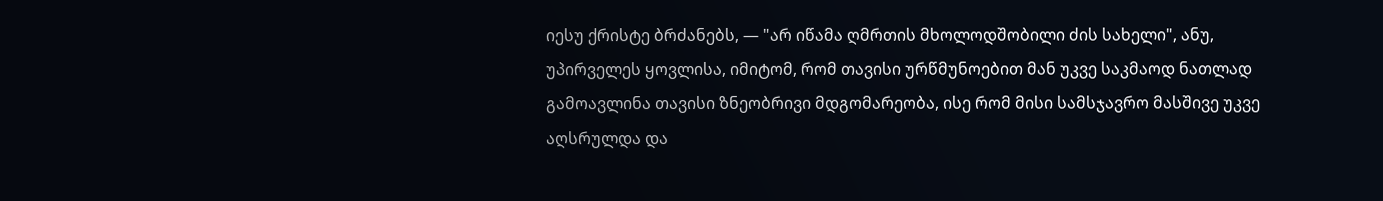იესუ ქრისტე ბრძანებს, — "არ იწამა ღმრთის მხოლოდშობილი ძის სახელი", ანუ, უპირველეს ყოვლისა, იმიტომ, რომ თავისი ურწმუნოებით მან უკვე საკმაოდ ნათლად გამოავლინა თავისი ზნეობრივი მდგომარეობა, ისე რომ მისი სამსჯავრო მასშივე უკვე აღსრულდა და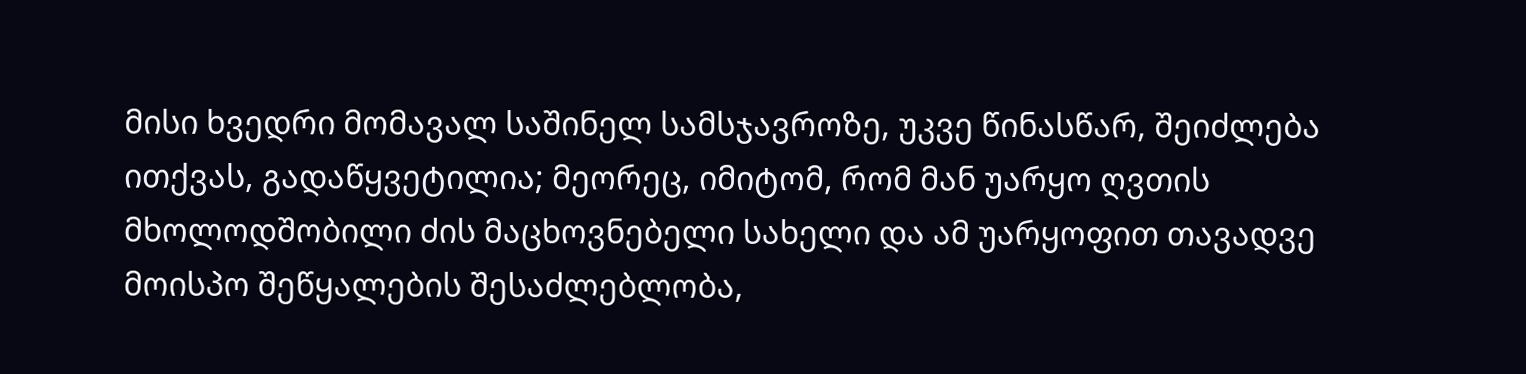მისი ხვედრი მომავალ საშინელ სამსჯავროზე, უკვე წინასწარ, შეიძლება ითქვას, გადაწყვეტილია; მეორეც, იმიტომ, რომ მან უარყო ღვთის მხოლოდშობილი ძის მაცხოვნებელი სახელი და ამ უარყოფით თავადვე მოისპო შეწყალების შესაძლებლობა,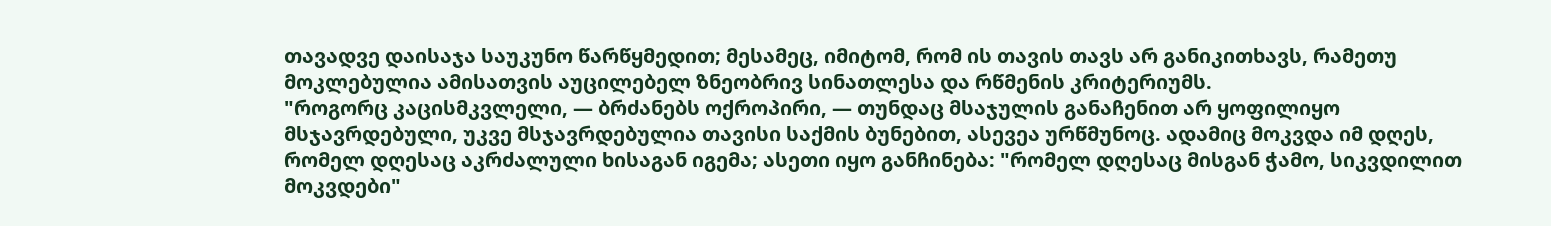თავადვე დაისაჯა საუკუნო წარწყმედით; მესამეც, იმიტომ, რომ ის თავის თავს არ განიკითხავს, რამეთუ მოკლებულია ამისათვის აუცილებელ ზნეობრივ სინათლესა და რწმენის კრიტერიუმს.
"როგორც კაცისმკვლელი, — ბრძანებს ოქროპირი, — თუნდაც მსაჯულის განაჩენით არ ყოფილიყო მსჯავრდებული, უკვე მსჯავრდებულია თავისი საქმის ბუნებით, ასევეა ურწმუნოც. ადამიც მოკვდა იმ დღეს, რომელ დღესაც აკრძალული ხისაგან იგემა; ასეთი იყო განჩინება: "რომელ დღესაც მისგან ჭამო, სიკვდილით მოკვდები"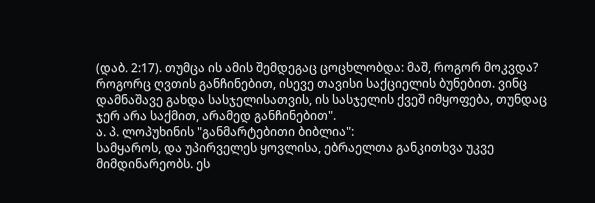(დაბ. 2:17). თუმცა ის ამის შემდეგაც ცოცხლობდა: მაშ, როგორ მოკვდა? როგორც ღვთის განჩინებით, ისევე თავისი საქციელის ბუნებით. ვინც დამნაშავე გახდა სასჯელისათვის, ის სასჯელის ქვეშ იმყოფება, თუნდაც ჯერ არა საქმით, არამედ განჩინებით".
ა. პ. ლოპუხინის "განმარტებითი ბიბლია":
სამყაროს, და უპირველეს ყოვლისა, ებრაელთა განკითხვა უკვე მიმდინარეობს. ეს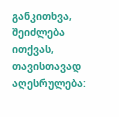განკითხვა, შეიძლება ითქვას, თავისთავად აღესრულება: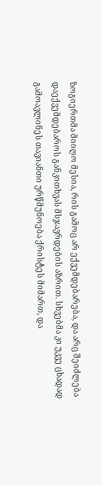ზოგიერთმა მიიღო მესია, რის გამოც არ ექვემდებარება, და არც შეიძლება დაექვემდებაროს განკითხვას მსჯავრდების აზრით. სხვებმა კი უკვე ცხადად გამოავლინეს თავიანთი ურწმუნოება ქრისტეს მიმართ, და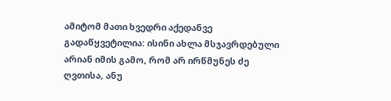ამიტომ მათი ხვედრი აქედანვე გადაწყვეტილია: ისინი ახლა მსჯავრდებული არიან იმის გამო, რომ არ ირწმუნეს ძე ღვთისა, ანუ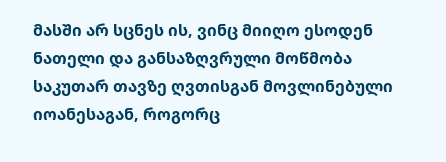მასში არ სცნეს ის, ვინც მიიღო ესოდენ ნათელი და განსაზღვრული მოწმობა საკუთარ თავზე ღვთისგან მოვლინებული იოანესაგან, როგორც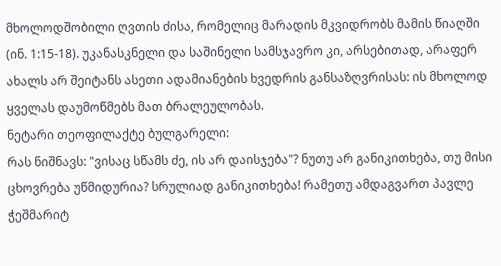მხოლოდშობილი ღვთის ძისა, რომელიც მარადის მკვიდრობს მამის წიაღში (ინ. 1:15-18). უკანასკნელი და საშინელი სამსჯავრო კი, არსებითად, არაფერ ახალს არ შეიტანს ასეთი ადამიანების ხვედრის განსაზღვრისას: ის მხოლოდ ყველას დაუმოწმებს მათ ბრალეულობას.
ნეტარი თეოფილაქტე ბულგარელი:
რას ნიშნავს: "ვისაც სწამს ძე, ის არ დაისჯება"? ნუთუ არ განიკითხება, თუ მისი ცხოვრება უწმიდურია? სრულიად განიკითხება! რამეთუ ამდაგვართ პავლე ჭეშმარიტ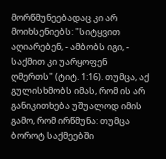მორწმუნეებადაც კი არ მოიხსენიებს: "სიტყვით აღიარებენ, - ამბობს იგი, - საქმით კი უარყოფენ ღმერთს" (ტიტ. 1:16). თუმცა, აქ გულისხმობს იმას, რომ ის არ განიკითხება უშუალოდ იმის გამო, რომ ირწმუნა: თუმცა ბოროტ საქმეებში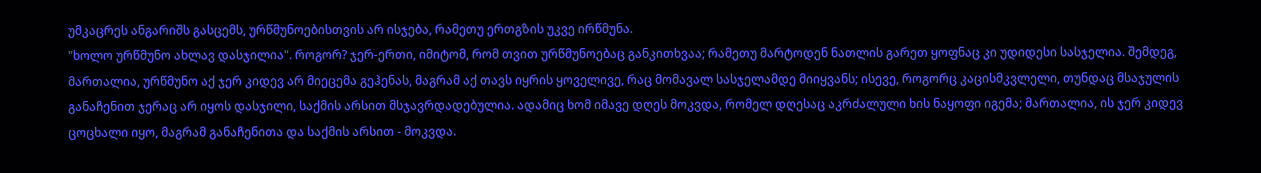უმკაცრეს ანგარიშს გასცემს, ურწმუნოებისთვის არ ისჯება, რამეთუ ერთგზის უკვე ირწმუნა.
"ხოლო ურწმუნო ახლავ დასჯილია". როგორ? ჯერ-ერთი, იმიტომ, რომ თვით ურწმუნოებაც განკითხვაა; რამეთუ მარტოდენ ნათლის გარეთ ყოფნაც კი უდიდესი სასჯელია. შემდეგ, მართალია, ურწმუნო აქ ჯერ კიდევ არ მიეცემა გეჰენას, მაგრამ აქ თავს იყრის ყოველივე, რაც მომავალ სასჯელამდე მიიყვანს; ისევე, როგორც კაცისმკვლელი, თუნდაც მსაჯულის განაჩენით ჯერაც არ იყოს დასჯილი, საქმის არსით მსჯავრდადებულია. ადამიც ხომ იმავე დღეს მოკვდა, რომელ დღესაც აკრძალული ხის ნაყოფი იგემა; მართალია, ის ჯერ კიდევ ცოცხალი იყო, მაგრამ განაჩენითა და საქმის არსით - მოკვდა.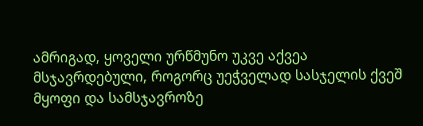ამრიგად, ყოველი ურწმუნო უკვე აქვეა მსჯავრდებული, როგორც უეჭველად სასჯელის ქვეშ მყოფი და სამსჯავროზე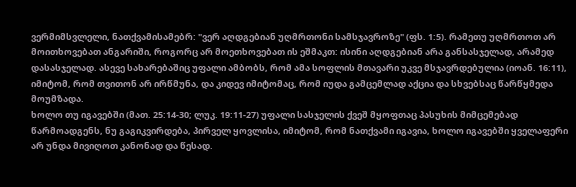ვერმიმსვლელი, ნათქვამისამებრ: "ვერ აღდგებიან უღმრთონი სამსჯავროზე" (ფს. 1:5). რამეთუ უღმრთოთ არ მოითხოვებათ ანგარიში, როგორც არ მოეთხოვებათ ის ეშმაკთ: ისინი აღდგებიან არა განსასჯელად, არამედ დასასჯელად. ასევე სახარებაშიც უფალი ამბობს, რომ ამა სოფლის მთავარი უკვე მსჯავრდებულია (იოან. 16:11), იმიტომ, რომ თვითონ არ ირწმუნა, და კიდევ იმიტომაც, რომ იუდა გამცემლად აქცია და სხვებსაც წარწყმედა მოუმზადა.
ხოლო თუ იგავებში (მათ. 25:14-30; ლუკ. 19:11-27) უფალი სასჯელის ქვეშ მყოფთაც პასუხის მიმცემებად წარმოადგენს, ნუ გაგიკვირდება, პირველ ყოვლისა, იმიტომ, რომ ნათქვამი იგავია, ხოლო იგავებში ყველაფერი არ უნდა მივიღოთ კანონად და წესად.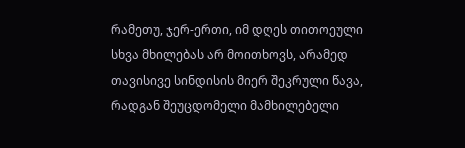რამეთუ, ჯერ-ერთი, იმ დღეს თითოეული სხვა მხილებას არ მოითხოვს, არამედ თავისივე სინდისის მიერ შეკრული წავა, რადგან შეუცდომელი მამხილებელი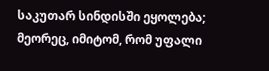საკუთარ სინდისში ეყოლება; მეორეც, იმიტომ, რომ უფალი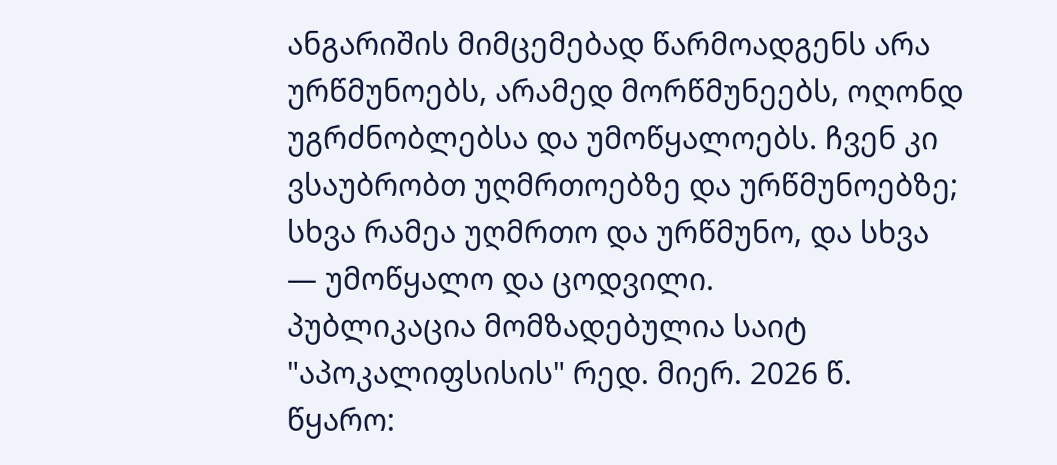ანგარიშის მიმცემებად წარმოადგენს არა ურწმუნოებს, არამედ მორწმუნეებს, ოღონდ უგრძნობლებსა და უმოწყალოებს. ჩვენ კი ვსაუბრობთ უღმრთოებზე და ურწმუნოებზე; სხვა რამეა უღმრთო და ურწმუნო, და სხვა — უმოწყალო და ცოდვილი.
პუბლიკაცია მომზადებულია საიტ "აპოკალიფსისის" რედ. მიერ. 2026 წ.
წყარო: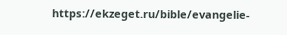https://ekzeget.ru/bible/evangelie-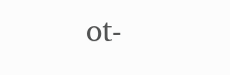ot-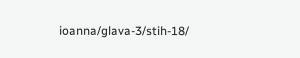ioanna/glava-3/stih-18/